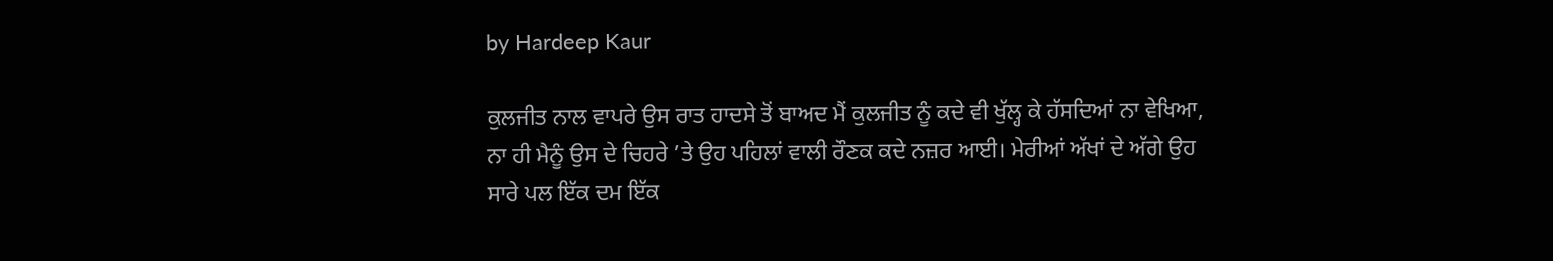by Hardeep Kaur

ਕੁਲਜੀਤ ਨਾਲ ਵਾਪਰੇ ਉਸ ਰਾਤ ਹਾਦਸੇ ਤੋਂ ਬਾਅਦ ਮੈਂ ਕੁਲਜੀਤ ਨੂੰ ਕਦੇ ਵੀ ਖੁੱਲ੍ਹ ਕੇ ਹੱਸਦਿਆਂ ਨਾ ਵੇਖਿਆ, ਨਾ ਹੀ ਮੈਨੂੰ ਉਸ ਦੇ ਚਿਹਰੇ ’ਤੇ ਉਹ ਪਹਿਲਾਂ ਵਾਲੀ ਰੌਣਕ ਕਦੇ ਨਜ਼ਰ ਆਈ। ਮੇਰੀਆਂ ਅੱਖਾਂ ਦੇ ਅੱਗੇ ਉਹ ਸਾਰੇ ਪਲ ਇੱਕ ਦਮ ਇੱਕ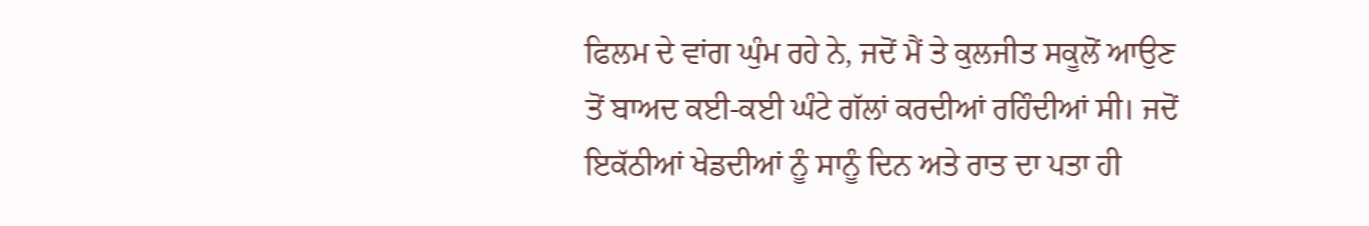ਫਿਲਮ ਦੇ ਵਾਂਗ ਘੁੰਮ ਰਹੇ ਨੇ, ਜਦੋਂ ਮੈਂ ਤੇ ਕੁਲਜੀਤ ਸਕੂਲੋਂ ਆਉਣ ਤੋਂ ਬਾਅਦ ਕਈ-ਕਈ ਘੰਟੇ ਗੱਲਾਂ ਕਰਦੀਆਂ ਰਹਿੰਦੀਆਂ ਸੀ। ਜਦੋਂ ਇਕੱਠੀਆਂ ਖੇਡਦੀਆਂ ਨੂੰ ਸਾਨੂੰ ਦਿਨ ਅਤੇ ਰਾਤ ਦਾ ਪਤਾ ਹੀ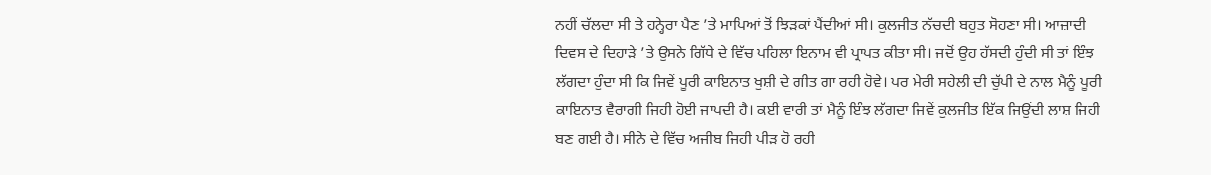ਨਹੀਂ ਚੱਲਦਾ ਸੀ ਤੇ ਹਨ੍ਹੇਰਾ ਪੈਣ ’ਤੇ ਮਾਪਿਆਂ ਤੋਂ ਝਿੜਕਾਂ ਪੈਂਦੀਆਂ ਸੀ। ਕੁਲਜੀਤ ਨੱਚਦੀ ਬਹੁਤ ਸੋਹਣਾ ਸੀ। ਆਜ਼ਾਦੀ ਦਿਵਸ ਦੇ ਦਿਹਾੜੇ ’ਤੇ ਉਸਨੇ ਗਿੱਧੇ ਦੇ ਵਿੱਚ ਪਹਿਲਾ ਇਨਾਮ ਵੀ ਪ੍ਰਾਪਤ ਕੀਤਾ ਸੀ। ਜਦੋਂ ਉਹ ਹੱਸਦੀ ਹੁੰਦੀ ਸੀ ਤਾਂ ਇੰਝ ਲੱਗਦਾ ਹੁੰਦਾ ਸੀ ਕਿ ਜਿਵੇਂ ਪੂਰੀ ਕਾਇਨਾਤ ਖੁਸ਼ੀ ਦੇ ਗੀਤ ਗਾ ਰਹੀ ਹੋਵੇ। ਪਰ ਮੇਰੀ ਸਹੇਲੀ ਦੀ ਚੁੱਪੀ ਦੇ ਨਾਲ ਮੈਨੂੰ ਪੂਰੀ ਕਾਇਨਾਤ ਵੈਰਾਗੀ ਜਿਹੀ ਹੋਈ ਜਾਪਦੀ ਹੈ। ਕਈ ਵਾਰੀ ਤਾਂ ਮੈਨੂੰ ਇੰਝ ਲੱਗਦਾ ਜਿਵੇਂ ਕੁਲਜੀਤ ਇੱਕ ਜਿਉਂਦੀ ਲਾਸ਼ ਜਿਹੀ ਬਣ ਗਈ ਹੈ। ਸੀਨੇ ਦੇ ਵਿੱਚ ਅਜੀਬ ਜਿਹੀ ਪੀੜ ਹੋ ਰਹੀ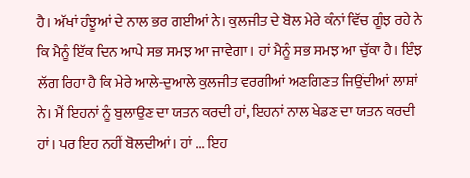ਹੈ। ਅੱਖਾਂ ਹੰਝੂਆਂ ਦੇ ਨਾਲ ਭਰ ਗਈਆਂ ਨੇ। ਕੁਲਜੀਤ ਦੇ ਬੋਲ ਮੇਰੇ ਕੰਨਾਂ ਵਿੱਚ ਗੂੰਝ ਰਹੇ ਨੇ ਕਿ ਮੈਨੂੰ ਇੱਕ ਦਿਨ ਆਪੇ ਸਭ ਸਮਝ ਆ ਜਾਵੇਗਾ। ਹਾਂ ਮੈਨੂੰ ਸਭ ਸਮਝ ਆ ਚੁੱਕਾ ਹੈ। ਇੰਝ ਲੱਗ ਰਿਹਾ ਹੈ ਕਿ ਮੇਰੇ ਆਲੇ-ਦੁਆਲੇ ਕੁਲਜੀਤ ਵਰਗੀਆਂ ਅਣਗਿਣਤ ਜਿਉਂਦੀਆਂ ਲਾਸ਼ਾਂ ਨੇ। ਮੈਂ ਇਹਨਾਂ ਨੂੰ ਬੁਲਾਉਣ ਦਾ ਯਤਨ ਕਰਦੀ ਹਾਂ, ਇਹਨਾਂ ਨਾਲ ਖੇਡਣ ਦਾ ਯਤਨ ਕਰਦੀ ਹਾਂ। ਪਰ ਇਹ ਨਹੀਂ ਬੋਲਦੀਆਂ। ਹਾਂ ... ਇਹ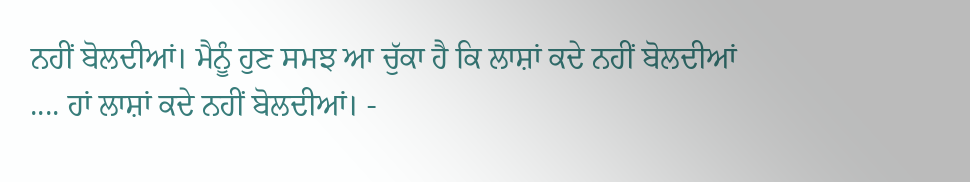ਨਹੀਂ ਬੋਲਦੀਆਂ। ਮੈਨੂੰ ਹੁਣ ਸਮਝ ਆ ਚੁੱਕਾ ਹੈ ਕਿ ਲਾਸ਼ਾਂ ਕਦੇ ਨਹੀਂ ਬੋਲਦੀਆਂ .... ਹਾਂ ਲਾਸ਼ਾਂ ਕਦੇ ਨਹੀਂ ਬੋਲਦੀਆਂ। -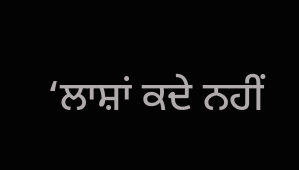‘ਲਾਸ਼ਾਂ ਕਦੇ ਨਹੀਂ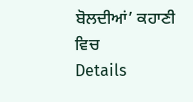ਬੋਲਦੀਆਂ’ ਕਹਾਣੀ ਵਿਚ
Details